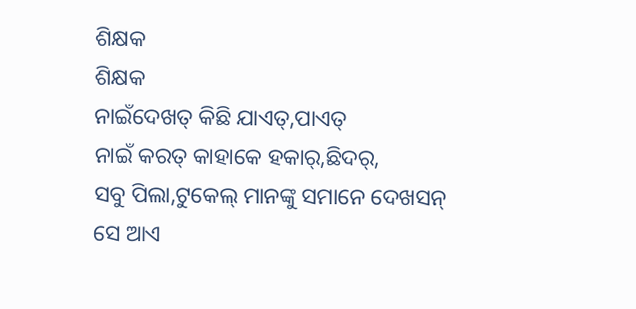ଶିକ୍ଷକ
ଶିକ୍ଷକ
ନାଇଁଦେଖତ୍ କିଛି ଯାଏତ୍,ପାଏତ୍
ନାଇଁ କରତ୍ କାହାକେ ହକାର୍,ଛିଦର୍,
ସବୁ ପିଲା,ଟୁକେଲ୍ ମାନଙ୍କୁ ସମାନେ ଦେଖସନ୍
ସେ ଆଏ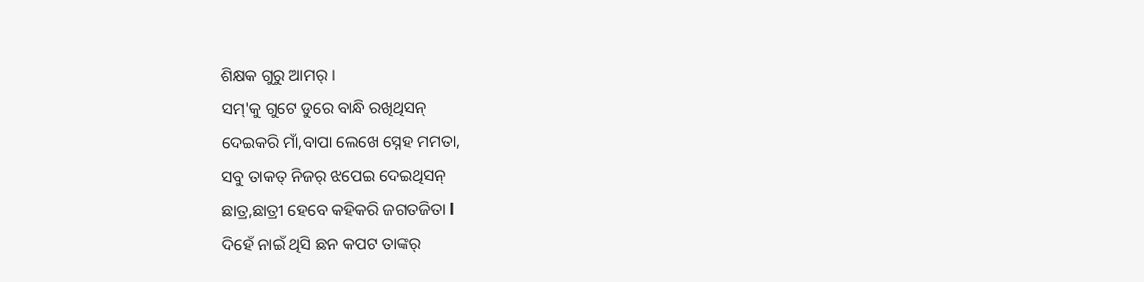ଶିକ୍ଷକ ଗୁରୁ ଆମର୍ ।
ସମ୍'କୁ ଗୁଟେ ଡୁରେ ବାନ୍ଧି ରଖିଥିସନ୍
ଦେଇକରି ମାଁ,ବାପା ଲେଖେ ସ୍ନେହ ମମତା,
ସବୁ ତାକତ୍ ନିଜର୍ ଝପେଇ ଦେଇଥିସନ୍
ଛାତ୍ର,ଛାତ୍ରୀ ହେବେ କହିକରି ଜଗତଜିତା l
ଦିହେଁ ନାଇଁ ଥିସି ଛନ କପଟ ତାଙ୍କର୍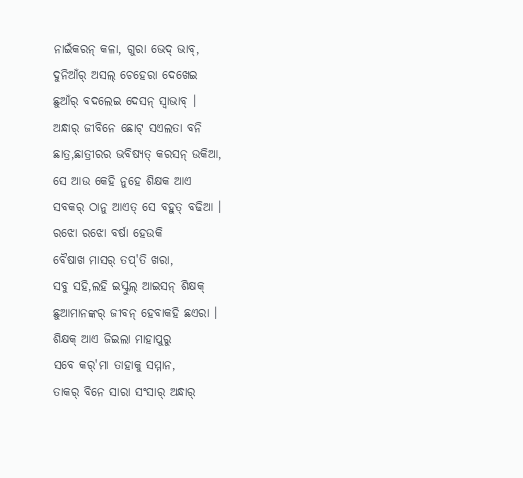ନାଇଁକରନ୍ କଳା, ଗୁରା ଭେଦ୍ ଭାବ୍,
ଦୁନିଆଁର୍ ଅସଲ୍ ଚେହେରା ଦେଖେଇ
ଛୁଆଁର୍ ବଦଲେଇ ଦେସନ୍ ସ୍ବାଭାବ୍ ।
ଅନ୍ଧାର୍ ଜୀବିନେ ଛୋଟ୍ ସଏଲତା ବନି
ଛାତ୍ର,ଛାତ୍ରୀରର ଭବିଷ୍ୟତ୍ କରସନ୍ ଉକିଆ,
ସେ ଆଉ କେହି ନୁହେ ଶିକ୍ଷକ ଆଏ
ସବକର୍ ଠାନୁ ଆଏତ୍ ସେ ବହୁତ୍ ବଢିଆ ।
ରଝୋ ରଝୋ ବର୍ଷା ହେଉକି
ବୈଷାଖ ମାସର୍ ତପ୍'ତି ଖରା,
ସବୁ ସହି,ଲହି ଇସ୍କୁଲ୍ ଆଇସନ୍ ଶିକ୍ଷକ୍
ଛୁଆମାନଙ୍କର୍ ଜୀବନ୍ ହେବାକହି ଛଏରା ।
ଶିକ୍ଷକ୍ ଆଏ ଜିଇଲା ମାହାପୁରୁ
ସବେ କର୍'ମା ତାହାକୁ ସମ୍ମାନ,
ତାକର୍ ବିନେ ସାରା ସଂସାର୍ ଅନ୍ଧାର୍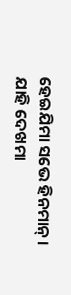ହେଇଯିମା ସଭେ ହିନମାନ୍ ।
ଯାହି ଦେଖମା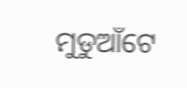ମୁଡୁଆଁଟେ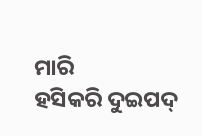ମାରି
ହସିକରି ଦୁଇପଦ୍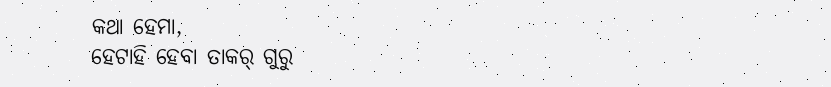କଥା ହେମା,
ହେଟାହି ହେବା ତାକର୍ ଗୁରୁ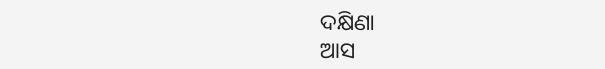ଦକ୍ଷିଣା
ଆସ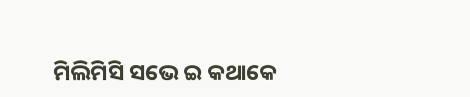ମିଲିମିସି ସଭେ ଇ କଥାକେ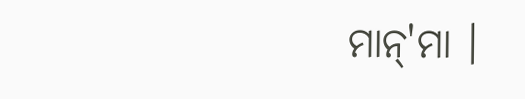ମାନ୍'ମା ।